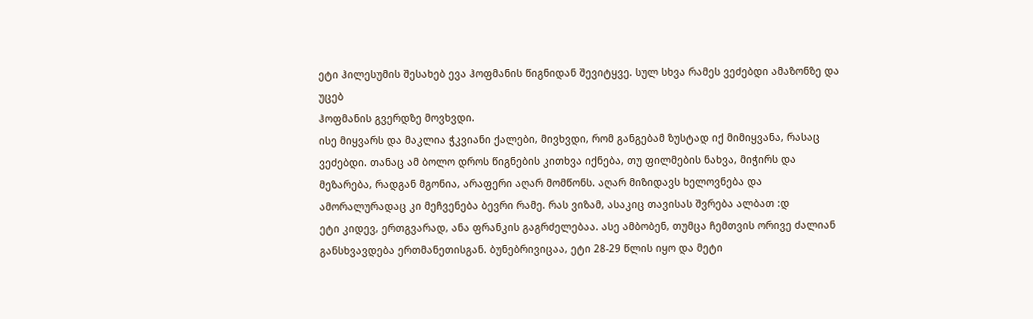ეტი ჰილესუმის შესახებ ევა ჰოფმანის წიგნიდან შევიტყვე. სულ სხვა რამეს ვეძებდი ამაზონზე და უცებ
ჰოფმანის გვერდზე მოვხვდი.
ისე მიყვარს და მაკლია ჭკვიანი ქალები, მივხვდი, რომ განგებამ ზუსტად იქ მიმიყვანა, რასაც ვეძებდი. თანაც ამ ბოლო დროს წიგნების კითხვა იქნება, თუ ფილმების ნახვა, მიჭირს და მეზარება, რადგან მგონია, არაფერი აღარ მომწონს. აღარ მიზიდავს ხელოვნება და ამორალურადაც კი მეჩვენება ბევრი რამე. რას ვიზამ, ასაკიც თავისას შვრება ალბათ :დ
ეტი კიდევ, ერთგვარად, ანა ფრანკის გაგრძელებაა. ასე ამბობენ, თუმცა ჩემთვის ორივე ძალიან განსხვავდება ერთმანეთისგან. ბუნებრივიცაა, ეტი 28-29 წლის იყო და მეტი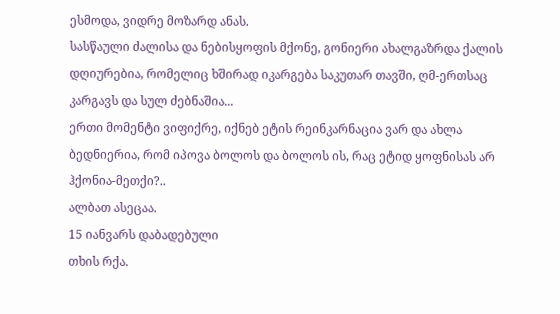ესმოდა, ვიდრე მოზარდ ანას.
სასწაული ძალისა და ნებისყოფის მქონე, გონიერი ახალგაზრდა ქალის დღიურებია, რომელიც ხშირად იკარგება საკუთარ თავში, ღმ-ერთსაც კარგავს და სულ ძებნაშია...
ერთი მომენტი ვიფიქრე, იქნებ ეტის რეინკარნაცია ვარ და ახლა ბედნიერია, რომ იპოვა ბოლოს და ბოლოს ის, რაც ეტიდ ყოფნისას არ ჰქონია-მეთქი?..
ალბათ ასეცაა.
15 იანვარს დაბადებული
თხის რქა.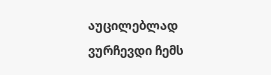აუცილებლად ვურჩევდი ჩემს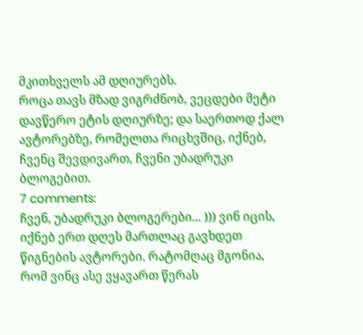მკითხველს ამ დღიურებს.
როცა თავს მზად ვიგრძნობ, ვეცდები მეტი დავწერო ეტის დღიურზე; და საერთოდ ქალ ავტორებზე, რომელთა რიცხვშიც, იქნებ, ჩვენც შევდივართ, ჩვენი უბადრუკი ბლოგებით.
7 comments:
ჩვენ, უბადრუკი ბლოგერები... ))) ვინ იცის, იქნებ ერთ დღეს მართლაც გავხდეთ წიგნების ავტორები. რატომღაც მგონია, რომ ვინც ასე ვყავართ წერას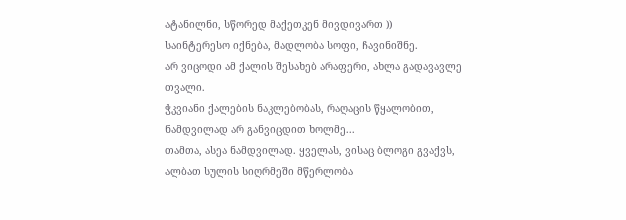ატანილნი, სწორედ მაქეთკენ მივდივართ ))
საინტერესო იქნება, მადლობა სოფი, ჩავინიშნე.
არ ვიცოდი ამ ქალის შესახებ არაფერი, ახლა გადავავლე თვალი.
ჭკვიანი ქალების ნაკლებობას, რაღაცის წყალობით, ნამდვილად არ განვიცდით ხოლმე...
თამთა, ასეა ნამდვილად. ყველას, ვისაც ბლოგი გვაქვს, ალბათ სულის სიღრმეში მწერლობა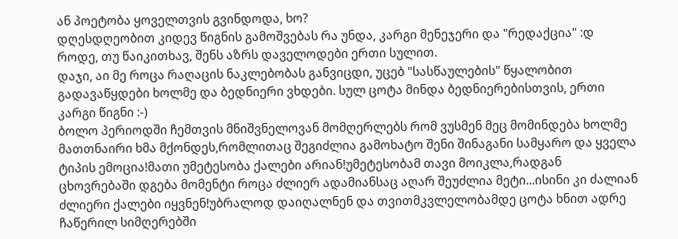ან პოეტობა ყოველთვის გვინდოდა, ხო?
დღესდღეობით კიდევ წიგნის გამოშვებას რა უნდა, კარგი მენეჯერი და "რედაქცია" :დ
როდე, თუ წაიკითხავ, შენს აზრს დაველოდები ერთი სულით.
დაჯი, აი მე როცა რაღაცის ნაკლებობას განვიცდი, უცებ "სასწაულების" წყალობით გადავაწყდები ხოლმე და ბედნიერი ვხდები. სულ ცოტა მინდა ბედნიერებისთვის, ერთი კარგი წიგნი :-)
ბოლო პერიოდში ჩემთვის მნიშვნელოვან მომღერლებს რომ ვუსმენ მეც მომინდება ხოლმე მათთნაირი ხმა მქონდეს,რომლითაც შეგიძლია გამოხატო შენი შინაგანი სამყარო და ყველა ტიპის ემოცია!მათი უმეტესობა ქალები არიან!უმეტესობამ თავი მოიკლა,რადგან ცხოვრებაში დგება მომენტი როცა ძლიერ ადამიანსაც აღარ შეუძლია მეტი...ისინი კი ძალიან ძლიერი ქალები იყვნენ!უბრალოდ დაიღალნენ და თვითმკვლელობამდე ცოტა ხნით ადრე ჩაწერილ სიმღერებში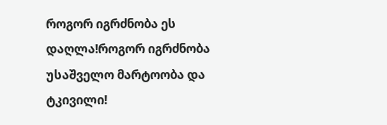როგორ იგრძნობა ეს დაღლა!როგორ იგრძნობა უსაშველო მარტოობა და ტკივილი!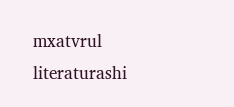mxatvrul literaturashi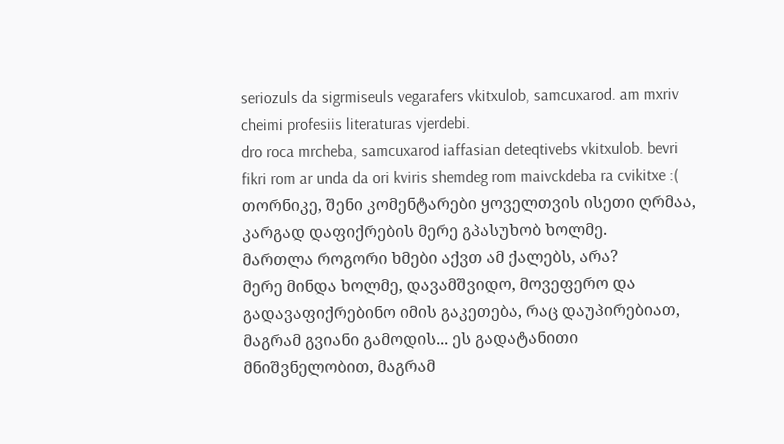seriozuls da sigrmiseuls vegarafers vkitxulob, samcuxarod. am mxriv cheimi profesiis literaturas vjerdebi.
dro roca mrcheba, samcuxarod iaffasian deteqtivebs vkitxulob. bevri fikri rom ar unda da ori kviris shemdeg rom maivckdeba ra cvikitxe :(
თორნიკე, შენი კომენტარები ყოველთვის ისეთი ღრმაა, კარგად დაფიქრების მერე გპასუხობ ხოლმე.
მართლა როგორი ხმები აქვთ ამ ქალებს, არა?
მერე მინდა ხოლმე, დავამშვიდო, მოვეფერო და გადავაფიქრებინო იმის გაკეთება, რაც დაუპირებიათ, მაგრამ გვიანი გამოდის... ეს გადატანითი მნიშვნელობით, მაგრამ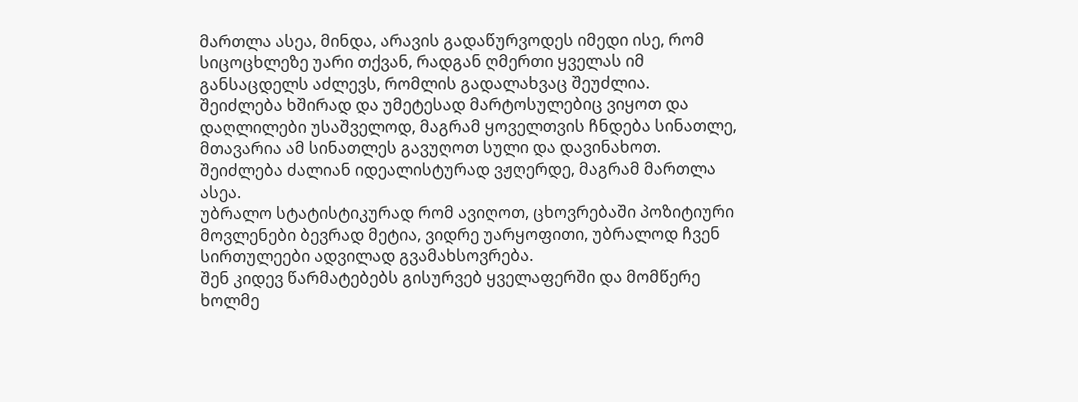მართლა ასეა, მინდა, არავის გადაწურვოდეს იმედი ისე, რომ სიცოცხლეზე უარი თქვან, რადგან ღმერთი ყველას იმ განსაცდელს აძლევს, რომლის გადალახვაც შეუძლია.
შეიძლება ხშირად და უმეტესად მარტოსულებიც ვიყოთ და დაღლილები უსაშველოდ, მაგრამ ყოველთვის ჩნდება სინათლე, მთავარია ამ სინათლეს გავუღოთ სული და დავინახოთ.
შეიძლება ძალიან იდეალისტურად ვჟღერდე, მაგრამ მართლა ასეა.
უბრალო სტატისტიკურად რომ ავიღოთ, ცხოვრებაში პოზიტიური მოვლენები ბევრად მეტია, ვიდრე უარყოფითი, უბრალოდ ჩვენ სირთულეები ადვილად გვამახსოვრება.
შენ კიდევ წარმატებებს გისურვებ ყველაფერში და მომწერე ხოლმე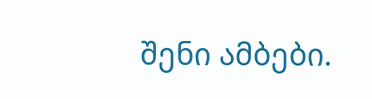შენი ამბები.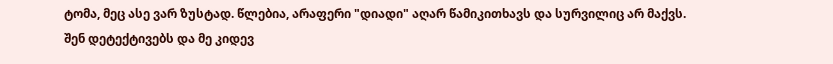ტომა, მეც ასე ვარ ზუსტად. წლებია, არაფერი "დიადი" აღარ წამიკითხავს და სურვილიც არ მაქვს.
შენ დეტექტივებს და მე კიდევ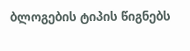ბლოგების ტიპის წიგნებს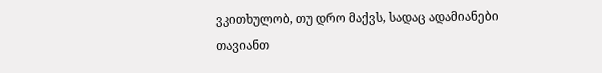ვკითხულობ, თუ დრო მაქვს, სადაც ადამიანები თავიანთ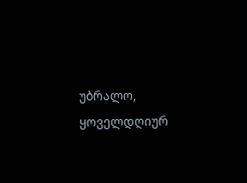უბრალო, ყოველდღიურ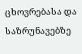ცხოვრებასა და საზრუნავებზე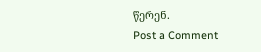წერენ.
Post a Comment